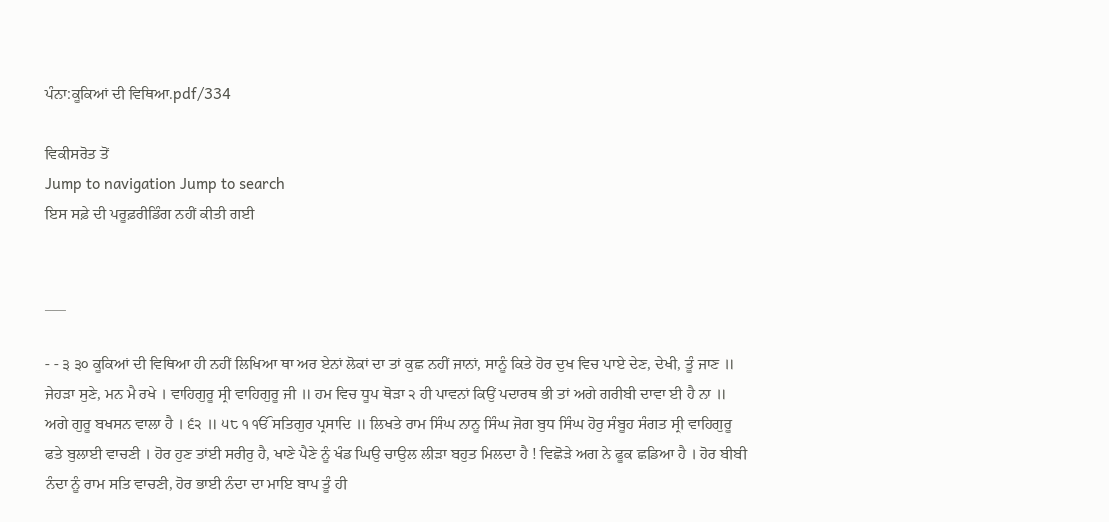ਪੰਨਾ:ਕੂਕਿਆਂ ਦੀ ਵਿਥਿਆ.pdf/334

ਵਿਕੀਸਰੋਤ ਤੋਂ
Jump to navigation Jump to search
ਇਸ ਸਫ਼ੇ ਦੀ ਪਰੂਫ਼ਰੀਡਿੰਗ ਨਹੀਂ ਕੀਤੀ ਗਈ


___

- - ੩ ੩੦ ਕੂਕਿਆਂ ਦੀ ਵਿਥਿਆ ਹੀ ਨਹੀਂ ਲਿਖਿਆ ਥਾ ਅਰ ਏਨਾਂ ਲੋਕਾਂ ਦਾ ਤਾਂ ਕੁਛ ਨਹੀਂ ਜਾਨਾਂ, ਸਾਨੂੰ ਕਿਤੇ ਹੋਰ ਦੁਖ ਵਿਚ ਪਾਏ ਦੇਣ, ਦੇਖੀ, ਤੂੰ ਜਾਣ ॥ ਜੇਹੜਾ ਸੁਣੇ, ਮਨ ਮੈ ਰਖੇ । ਵਾਹਿਗੁਰੂ ਸ੍ਰੀ ਵਾਹਿਗੁਰੂ ਜੀ ॥ ਹਮ ਵਿਚ ਧੂਪ ਥੋੜਾ ੨ ਹੀ ਪਾਵਨਾਂ ਕਿਉਂ ਪਦਾਰਥ ਭੀ ਤਾਂ ਅਗੇ ਗਰੀਬੀ ਦਾਵਾ ਈ ਹੈ ਨਾ ॥ ਅਗੇ ਗੁਰੂ ਬਖਸਨ ਵਾਲਾ ਹੈ । ੬੨ ॥ ੫੮ ੧ ੴ ਸਤਿਗੁਰ ਪ੍ਰਸਾਦਿ ॥ ਲਿਖਤੇ ਰਾਮ ਸਿੰਘ ਨਾਨੂ ਸਿੰਘ ਜੋਗ ਬੁਧ ਸਿੰਘ ਹੋਰੁ ਸੰਬੂਹ ਸੰਗਤ ਸ੍ਰੀ ਵਾਹਿਗੁਰੂ ਫਤੇ ਬੁਲਾਈ ਵਾਚਣੀ । ਹੋਰ ਹੁਣ ਤਾਂਈ ਸਰੀਰੁ ਹੈ, ਖਾਣੇ ਪੈਣੇ ਨੂੰ ਖੰਡ ਘਿਉ ਚਾਉਲ ਲੀੜਾ ਬਹੁਤ ਮਿਲਦਾ ਹੈ ! ਵਿਛੋੜੇ ਅਗ ਨੇ ਫੂਕ ਛਡਿਆ ਹੈ । ਹੋਰ ਬੀਬੀ ਨੰਦਾ ਨੂੰ ਰਾਮ ਸਤਿ ਵਾਚਣੀ, ਹੋਰ ਭਾਈ ਨੰਦਾ ਦਾ ਮਾਇ ਬਾਪ ਤੂੰ ਹੀ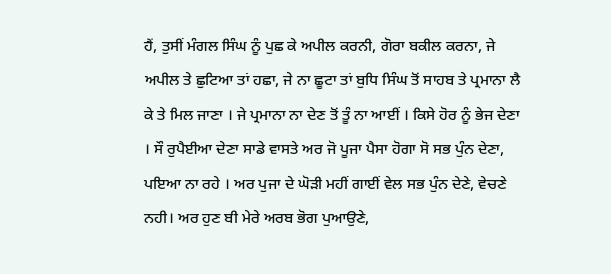ਹੈਂ, ਤੁਸੀਂ ਮੰਗਲ ਸਿੰਘ ਨੂੰ ਪੁਛ ਕੇ ਅਪੀਲ ਕਰਨੀ, ਗੋਰਾ ਬਕੀਲ ਕਰਨਾ, ਜੇ ਅਪੀਲ ਤੇ ਛੁਟਿਆ ਤਾਂ ਹਛਾ, ਜੇ ਨਾ ਛੂਟਾ ਤਾਂ ਬੁਧਿ ਸਿੰਘ ਤੋਂ ਸਾਹਬ ਤੇ ਪ੍ਰਮਾਨਾ ਲੈ ਕੇ ਤੇ ਮਿਲ ਜਾਣਾ । ਜੇ ਪ੍ਰਮਾਨਾ ਨਾ ਦੇਣ ਤੋਂ ਤੂੰ ਨਾ ਆਈਂ । ਕਿਸੇ ਹੋਰ ਨੂੰ ਭੇਜ ਦੇਣਾ । ਸੌ ਰੁਪੈਈਆ ਦੇਣਾ ਸਾਡੇ ਵਾਸਤੇ ਅਰ ਜੋ ਪੂਜਾ ਪੈਸਾ ਹੋਗਾ ਸੋ ਸਭ ਪੁੰਨ ਦੇਣਾ, ਪਇਆ ਨਾ ਰਹੇ । ਅਰ ਪੁਜਾ ਦੇ ਘੋੜੀ ਮਹੀਂ ਗਾਈਂ ਵੇਲ ਸਭ ਪੁੰਨ ਦੇਣੇ, ਵੇਚਣੇ ਨਹੀ। ਅਰ ਹੁਣ ਬੀ ਮੇਰੇ ਅਰਬ ਭੋਗ ਪੁਆਉਣੇ,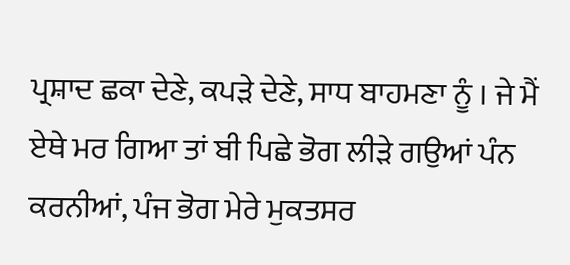ਪ੍ਰਸ਼ਾਦ ਛਕਾ ਦੇਣੇ, ਕਪੜੇ ਦੇਣੇ, ਸਾਧ ਬਾਹਮਣਾ ਨੂੰ । ਜੇ ਮੈਂ ਏਥੇ ਮਰ ਗਿਆ ਤਾਂ ਬੀ ਪਿਛੇ ਭੋਗ ਲੀੜੇ ਗਉਆਂ ਪੰਨ ਕਰਨੀਆਂ, ਪੰਜ ਭੋਗ ਮੇਰੇ ਮੁਕਤਸਰ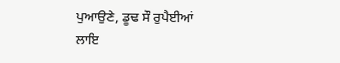ਪੁਆਉਣੇ, ਡੂਢ ਸੌ ਰੁਪੈਈਆਂ ਲਾਇ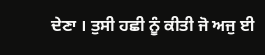ਦੇਣਾ । ਤੁਸੀ ਹਛੀ ਨੂੰ ਕੀਤੀ ਜੋ ਅਜੁ ਈ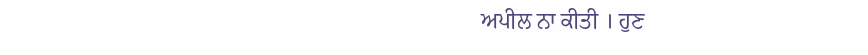ਅਪੀਲ ਨਾ ਕੀਤੀ । ਹੁਣ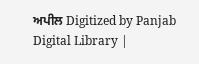ਅਪੀਲ Digitized by Panjab Digital Library |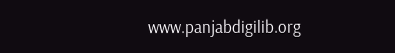www.panjabdigilib.org